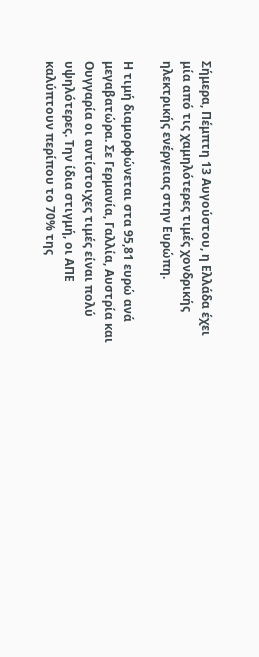Σήμερα, Πέμπτη 13 Αυγούστου, η Ελλάδα έχει μία από τις χαμηλότερες τιμές χονδρικής ηλεκτρικής ενέργειας στην Ευρώπη.

Η τιμή διαμορφώνεται στα 95,81 ευρώ ανά μεγαβατώρα. Σε Γερμανία, Γαλλία, Αυστρία και Ουγγαρία οι αντίστοιχες τιμές είναι πολύ υψηλότερες. Την ίδια στιγμή, οι ΑΠΕ καλύπτουν περίπου το 70% της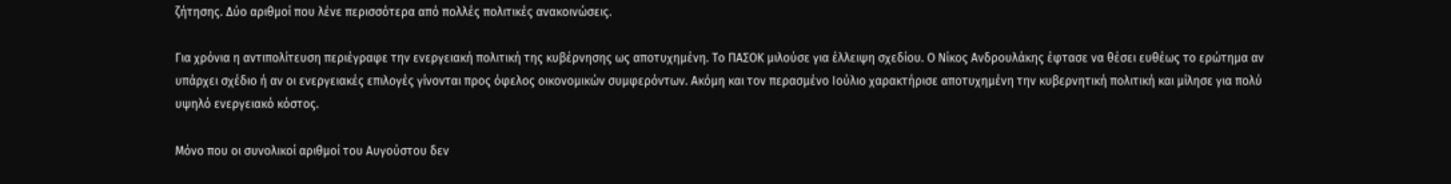ζήτησης. Δύο αριθμοί που λένε περισσότερα από πολλές πολιτικές ανακοινώσεις.

Για χρόνια η αντιπολίτευση περιέγραφε την ενεργειακή πολιτική της κυβέρνησης ως αποτυχημένη. Το ΠΑΣΟΚ μιλούσε για έλλειψη σχεδίου. Ο Νίκος Ανδρουλάκης έφτασε να θέσει ευθέως το ερώτημα αν υπάρχει σχέδιο ή αν οι ενεργειακές επιλογές γίνονται προς όφελος οικονομικών συμφερόντων. Ακόμη και τον περασμένο Ιούλιο χαρακτήρισε αποτυχημένη την κυβερνητική πολιτική και μίλησε για πολύ υψηλό ενεργειακό κόστος.

Μόνο που οι συνολικοί αριθμοί του Αυγούστου δεν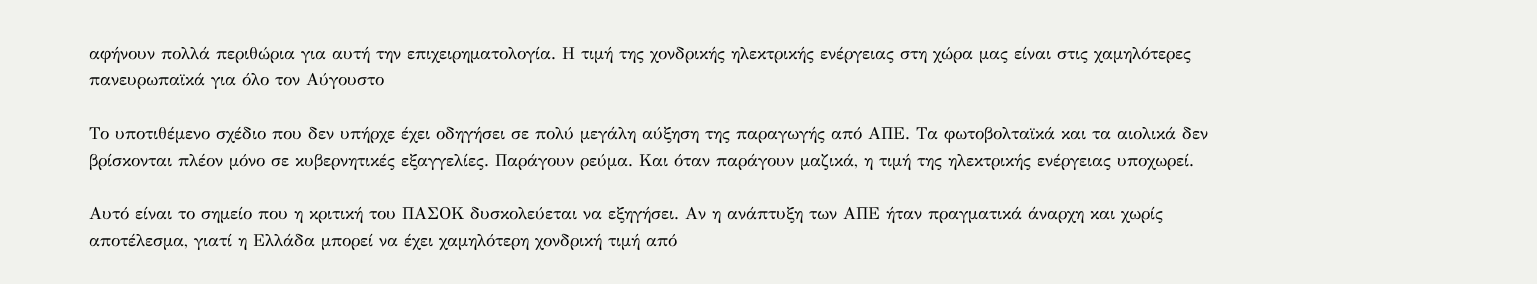αφήνουν πολλά περιθώρια για αυτή την επιχειρηματολογία. Η τιμή της χονδρικής ηλεκτρικής ενέργειας στη χώρα μας είναι στις χαμηλότερες πανευρωπαϊκά για όλο τον Αύγουστο

Το υποτιθέμενο σχέδιο που δεν υπήρχε έχει οδηγήσει σε πολύ μεγάλη αύξηση της παραγωγής από ΑΠΕ. Τα φωτοβολταϊκά και τα αιολικά δεν βρίσκονται πλέον μόνο σε κυβερνητικές εξαγγελίες. Παράγουν ρεύμα. Και όταν παράγουν μαζικά, η τιμή της ηλεκτρικής ενέργειας υποχωρεί.

Αυτό είναι το σημείο που η κριτική του ΠΑΣΟΚ δυσκολεύεται να εξηγήσει. Αν η ανάπτυξη των ΑΠΕ ήταν πραγματικά άναρχη και χωρίς αποτέλεσμα, γιατί η Ελλάδα μπορεί να έχει χαμηλότερη χονδρική τιμή από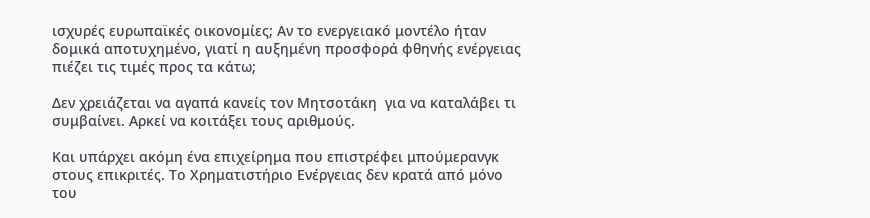ισχυρές ευρωπαϊκές οικονομίες; Αν το ενεργειακό μοντέλο ήταν δομικά αποτυχημένο, γιατί η αυξημένη προσφορά φθηνής ενέργειας πιέζει τις τιμές προς τα κάτω;

Δεν χρειάζεται να αγαπά κανείς τον Μητσοτάκη  για να καταλάβει τι συμβαίνει. Αρκεί να κοιτάξει τους αριθμούς.

Και υπάρχει ακόμη ένα επιχείρημα που επιστρέφει μπούμερανγκ στους επικριτές. Το Χρηματιστήριο Ενέργειας δεν κρατά από μόνο του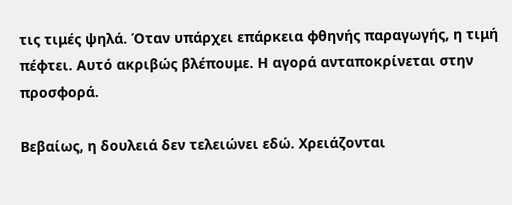τις τιμές ψηλά. Όταν υπάρχει επάρκεια φθηνής παραγωγής, η τιμή πέφτει. Αυτό ακριβώς βλέπουμε. Η αγορά ανταποκρίνεται στην προσφορά.

Βεβαίως, η δουλειά δεν τελειώνει εδώ. Χρειάζονται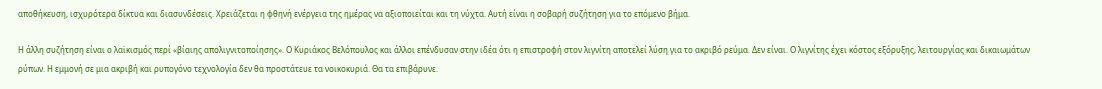αποθήκευση, ισχυρότερα δίκτυα και διασυνδέσεις. Χρειάζεται η φθηνή ενέργεια της ημέρας να αξιοποιείται και τη νύχτα. Αυτή είναι η σοβαρή συζήτηση για το επόμενο βήμα.

Η άλλη συζήτηση είναι ο λαϊκισμός περί «βίαιης απολιγνιτοποίησης». Ο Κυριάκος Βελόπουλος και άλλοι επένδυσαν στην ιδέα ότι η επιστροφή στον λιγνίτη αποτελεί λύση για το ακριβό ρεύμα. Δεν είναι. Ο λιγνίτης έχει κόστος εξόρυξης, λειτουργίας και δικαιωμάτων ρύπων. Η εμμονή σε μια ακριβή και ρυπογόνο τεχνολογία δεν θα προστάτευε τα νοικοκυριά. Θα τα επιβάρυνε.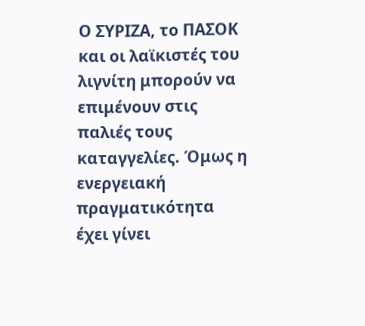Ο ΣΥΡΙΖΑ, το ΠΑΣΟΚ και οι λαϊκιστές του λιγνίτη μπορούν να επιμένουν στις παλιές τους καταγγελίες. Όμως η ενεργειακή πραγματικότητα έχει γίνει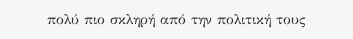πολύ πιο σκληρή από την πολιτική τους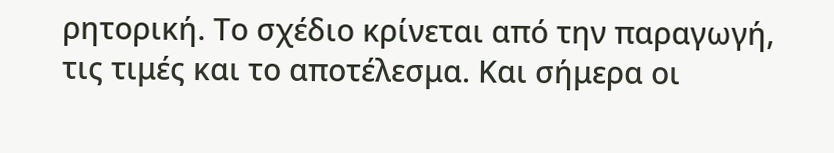ρητορική. Το σχέδιο κρίνεται από την παραγωγή, τις τιμές και το αποτέλεσμα. Και σήμερα οι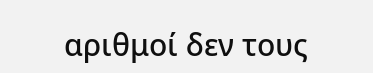αριθμοί δεν τους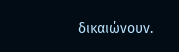δικαιώνουν.